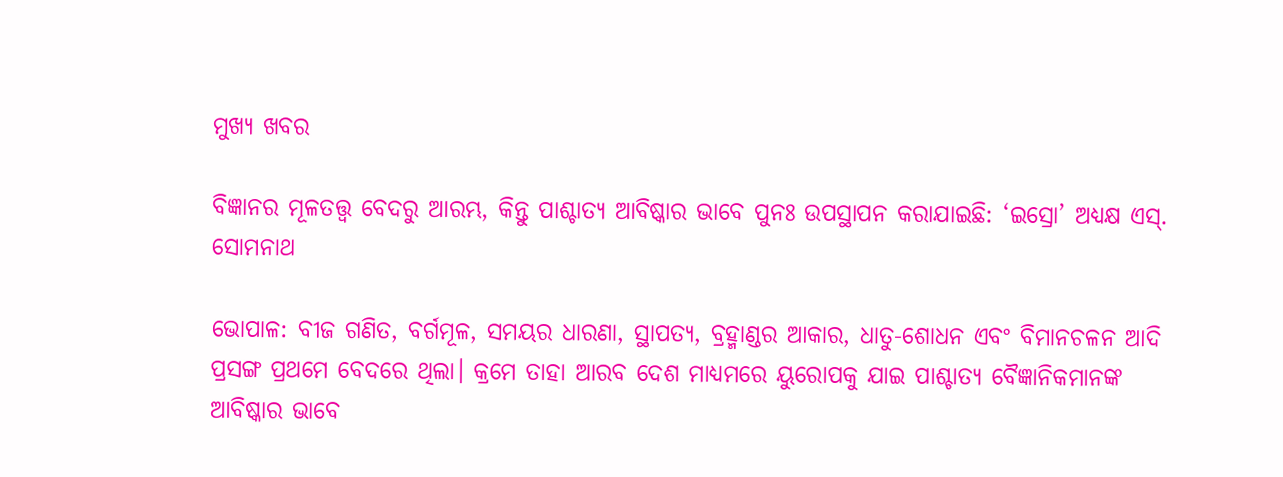ମୁଖ୍ୟ ଖବର

ବିଜ୍ଞାନର ମୂଳତତ୍ତ୍ବ ବେଦରୁ ଆରମ୍ଭ, କିନ୍ତୁ ପାଶ୍ଚାତ୍ୟ ଆବିଷ୍କାର ଭାବେ ପୁନଃ ଉପସ୍ଥାପନ କରାଯାଇଛି: ‘ଇସ୍ରୋ’ ଅଧ୍ୟକ୍ଷ ଏସ୍. ସୋମନାଥ

ଭୋପାଳ: ବୀଜ ଗଣିତ, ବର୍ଗମୂଳ, ସମୟର ଧାରଣା, ସ୍ଥାପତ୍ୟ, ବ୍ରହ୍ମାଣ୍ଡର ଆକାର, ଧାତୁ-ଶୋଧନ ଏବଂ ବିମାନଚଳନ ଆଦି ପ୍ରସଙ୍ଗ ପ୍ରଥମେ ବେଦରେ ଥିଲା। କ୍ରମେ ତାହା ଆରବ ଦେଶ ମାଧ୍ୟମରେ ୟୁରୋପକୁ ଯାଇ ପାଶ୍ଚାତ୍ୟ ବୈଜ୍ଞାନିକମାନଙ୍କ ଆବିଷ୍କାର ଭାବେ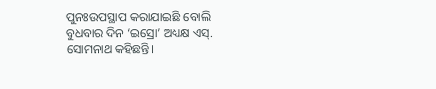ପୁନଃଉପସ୍ଥାପ କରାଯାଇଛି ବୋଲି ବୁଧବାର ଦିନ ‘ଇସ୍ରୋ’ ଅଧ୍ୟକ୍ଷ ଏସ୍‌. ସୋମନାଥ କହିଛନ୍ତି।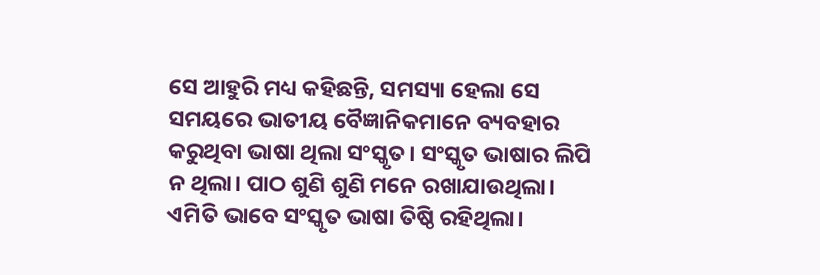ସେ ଆହୁରି ମଧ୍ୟ କହିଛନ୍ତି, ସମସ୍ୟା ହେଲା ସେ ସମୟରେ ଭାତୀୟ ବୈଜ୍ଞାନିକମାନେ ବ୍ୟବହାର କରୁଥିବା ଭାଷା ଥିଲା ସଂସ୍କୃତ। ସଂସ୍କୃତ ଭାଷାର ଲିପି ନ ଥିଲା। ପାଠ ଶୁଣି ଶୁଣି ମନେ ରଖାଯାଉଥିଲା। ଏମିତି ଭାବେ ସଂସ୍କୃତ ଭାଷା ତିଷ୍ଠି ରହିଥିଲା।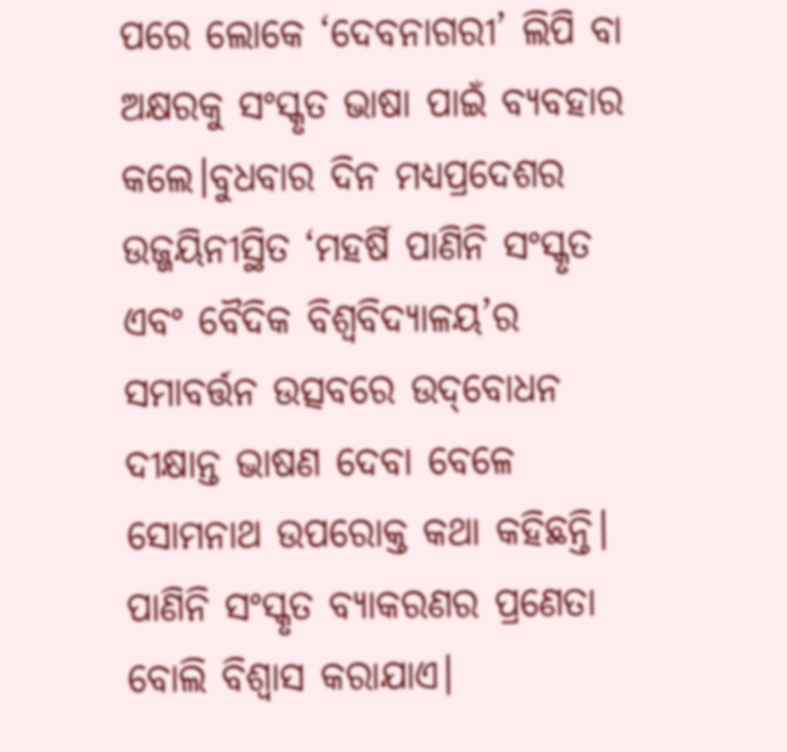ପରେ ଲୋକେ ‘ଦେବନାଗରୀ’ ଲିପି ବା ଅକ୍ଷରକୁ ସଂସ୍କୃତ ଭାଷା ପାଇଁ ବ୍ୟବହାର କଲେ।ବୁଧବାର ଦିନ ମଧ୍ୟପ୍ରଦେଶର ଉଜ୍ଜୟିନୀସ୍ଥିତ ‘ମହର୍ଷି ପାଣିନି ସଂସ୍କୃତ ଏବଂ ବୈଦିକ ବିଶ୍ବବିଦ୍ୟାଳୟ’ର ସମାବର୍ତ୍ତନ ଉତ୍ସବରେ ଉଦ୍‌ବୋଧନ ଦୀକ୍ଷାନ୍ତ ଭାଷଣ ଦେବା ବେଳେ ସୋମନାଥ ଉପରୋକ୍ତ କଥା କହିଛନ୍ତି। ପାଣିନି ସଂସ୍କୃତ ବ୍ୟାକରଣର ପ୍ରଣେତା ବୋଲି ବିଶ୍ବାସ କରାଯାଏ।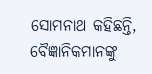ସୋମନାଥ କହିଛନ୍ତି, ବୈଜ୍ଞାନିକମାନଙ୍କୁ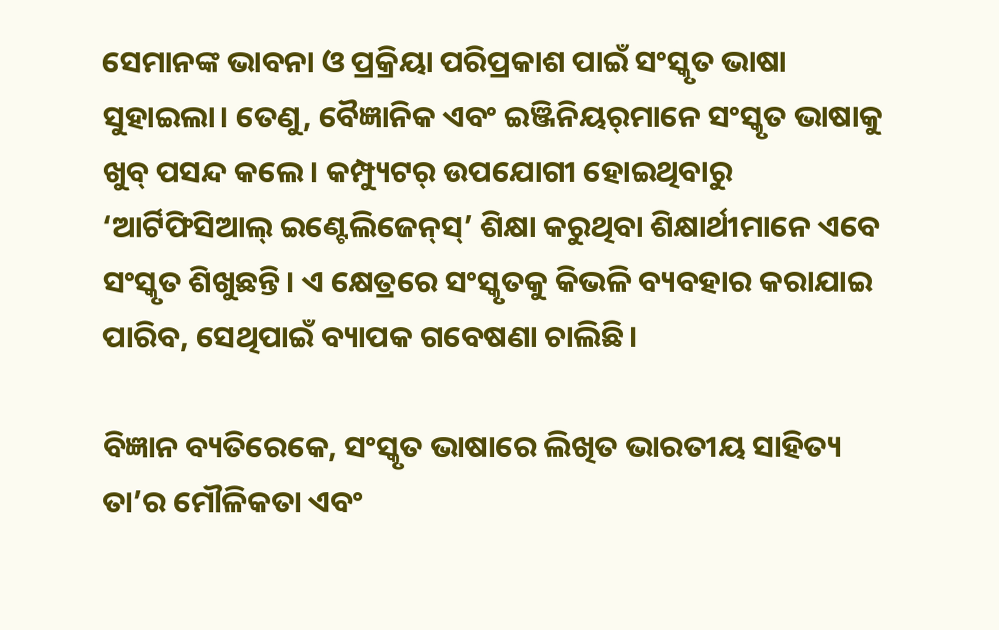ସେମାନଙ୍କ ଭାବନା ଓ ପ୍ରକ୍ରିୟା ପରିପ୍ରକାଶ ପାଇଁ ସଂସ୍କୃତ ଭାଷା ସୁହାଇଲା। ତେଣୁ, ବୈଜ୍ଞାନିକ ଏବଂ ଇଞ୍ଜିନିୟର୍‌ମାନେ ସଂସ୍କୃତ ଭାଷାକୁ ଖୁବ୍‌ ପସନ୍ଦ କଲେ। କମ୍ପ୍ୟୁଟର୍‌ ଉପ‌ଯୋଗୀ ‌ହୋଇଥିବାରୁ ‘ଆର୍ଟିଫିସିଆଲ୍‌ ଇଣ୍ଟେଲିଜେନ୍‌ସ୍‌’ ଶିକ୍ଷା କରୁଥିବା ଶିକ୍ଷାର୍ଥୀମାନେ ଏବେ ସଂସ୍କୃତ ଶିଖୁଛନ୍ତି। ଏ କ୍ଷେତ୍ରରେ ସଂସ୍କୃତକୁ କିଭଳି ବ୍ୟବହାର କରାଯାଇ ପାରିବ, ସେଥିପାଇଁ ବ୍ୟାପକ ଗବେଷଣା ଚାଲିଛି।

ବିଜ୍ଞାନ ବ୍ୟତିରେକେ, ସଂସ୍କୃତ ଭାଷାରେ ଲିଖିତ ଭାରତୀୟ ସାହିତ୍ୟ ତା’ର ମୌଳିକତା ଏବଂ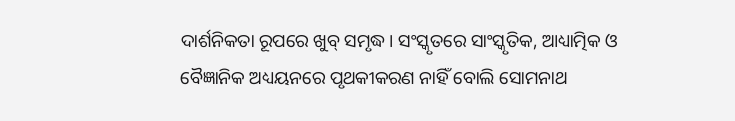ଦାର୍ଶନିକତା ରୂପରେ ଖୁବ୍‌ ସମୃଦ୍ଧ। ସଂସ୍କୃତରେ ସାଂସ୍କୃତିକ, ଆଧ୍ୟାତ୍ମିକ ଓ ବୈଜ୍ଞାନିକ ଅଧ୍ୟୟନରେ ପୃଥକୀକରଣ ନାହିଁ ବୋଲି ସୋମନାଥ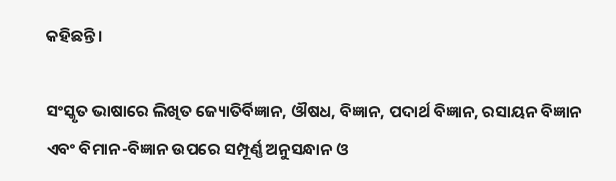କହିଛନ୍ତି।

ସଂସ୍କୃତ ଭାଷାରେ ଲିଖିତ ଜ୍ୟୋତିର୍ବିଜ୍ଞାନ, ଔଷଧ, ବିଜ୍ଞାନ, ପଦାର୍ଥ ବିଜ୍ଞାନ, ରସାୟନ ବିଜ୍ଞାନ ଏବଂ ବିମାନ-ବିଜ୍ଞାନ ଉପରେ ସମ୍ପୂର୍ଣ୍ଣ ଅନୁସନ୍ଧାନ ଓ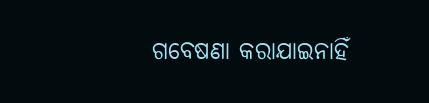ଗବେଷଣା କରାଯାଇନାହିଁ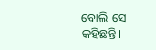ବୋଲି ସେ କହିଛନ୍ତି।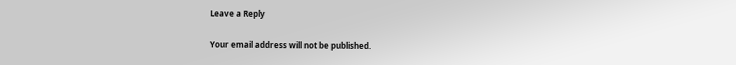Leave a Reply

Your email address will not be published.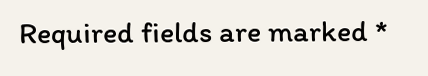Required fields are marked *